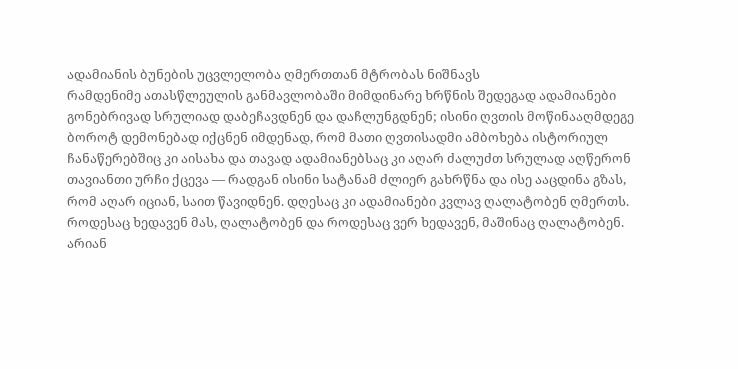ადამიანის ბუნების უცვლელობა ღმერთთან მტრობას ნიშნავს
რამდენიმე ათასწლეულის განმავლობაში მიმდინარე ხრწნის შედეგად ადამიანები გონებრივად სრულიად დაბეჩავდნენ და დაჩლუნგდნენ; ისინი ღვთის მოწინააღმდეგე ბოროტ დემონებად იქცნენ იმდენად, რომ მათი ღვთისადმი ამბოხება ისტორიულ ჩანაწერებშიც კი აისახა და თავად ადამიანებსაც კი აღარ ძალუძთ სრულად აღწერონ თავიანთი ურჩი ქცევა — რადგან ისინი სატანამ ძლიერ გახრწნა და ისე ააცდინა გზას, რომ აღარ იციან, საით წავიდნენ. დღესაც კი ადამიანები კვლავ ღალატობენ ღმერთს. როდესაც ხედავენ მას, ღალატობენ და როდესაც ვერ ხედავენ, მაშინაც ღალატობენ. არიან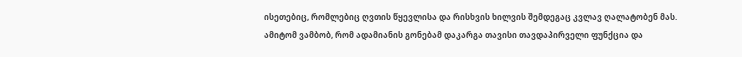ისეთებიც, რომლებიც ღვთის წყევლისა და რისხვის ხილვის შემდეგაც კვლავ ღალატობენ მას. ამიტომ ვამბობ, რომ ადამიანის გონებამ დაკარგა თავისი თავდაპირველი ფუნქცია და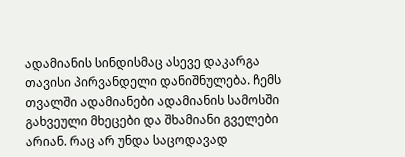ადამიანის სინდისმაც ასევე დაკარგა თავისი პირვანდელი დანიშნულება. ჩემს თვალში ადამიანები ადამიანის სამოსში გახვეული მხეცები და შხამიანი გველები არიან. რაც არ უნდა საცოდავად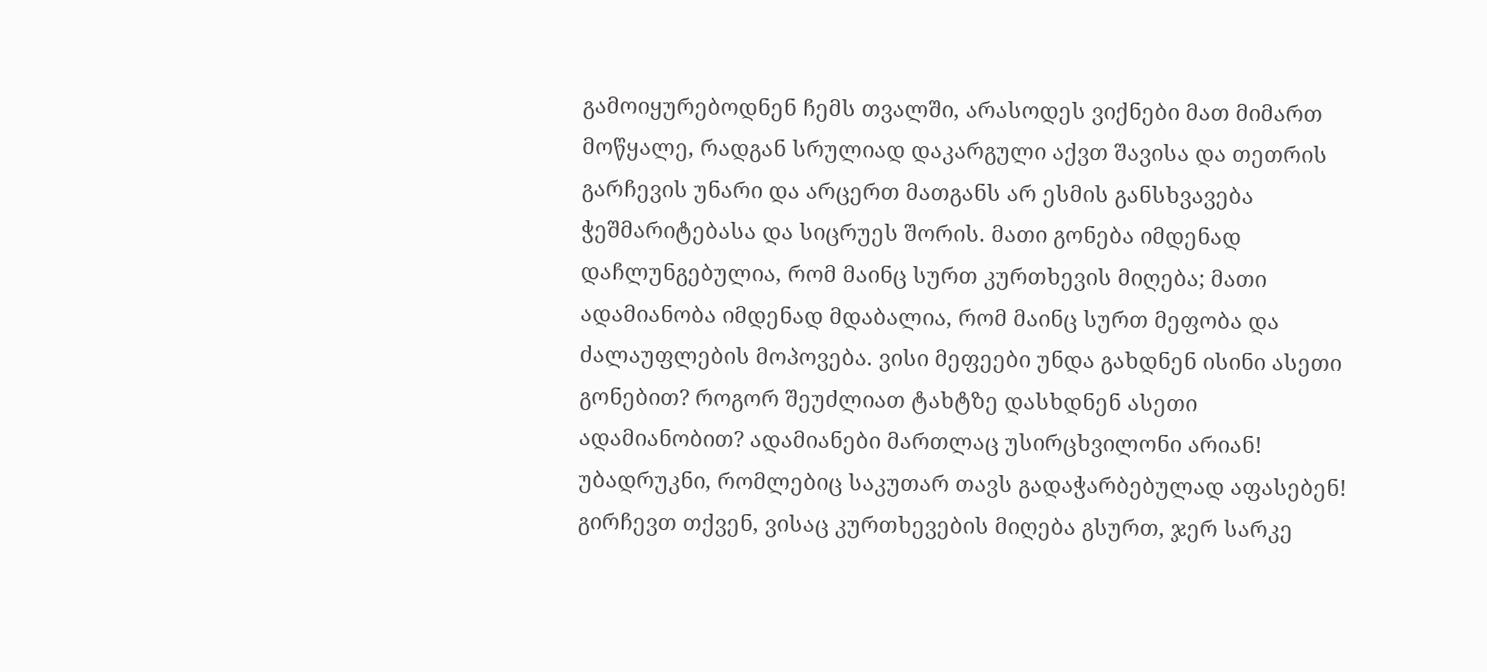გამოიყურებოდნენ ჩემს თვალში, არასოდეს ვიქნები მათ მიმართ მოწყალე, რადგან სრულიად დაკარგული აქვთ შავისა და თეთრის გარჩევის უნარი და არცერთ მათგანს არ ესმის განსხვავება ჭეშმარიტებასა და სიცრუეს შორის. მათი გონება იმდენად დაჩლუნგებულია, რომ მაინც სურთ კურთხევის მიღება; მათი ადამიანობა იმდენად მდაბალია, რომ მაინც სურთ მეფობა და ძალაუფლების მოპოვება. ვისი მეფეები უნდა გახდნენ ისინი ასეთი გონებით? როგორ შეუძლიათ ტახტზე დასხდნენ ასეთი ადამიანობით? ადამიანები მართლაც უსირცხვილონი არიან! უბადრუკნი, რომლებიც საკუთარ თავს გადაჭარბებულად აფასებენ! გირჩევთ თქვენ, ვისაც კურთხევების მიღება გსურთ, ჯერ სარკე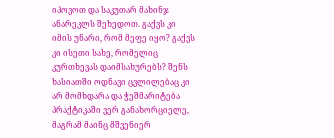იპოვოთ და საკუთარ მახინჯ ანარეკლს შეხედოთ. გაქვს კი იმის უნარი, რომ მეფე იყო? გაქვს კი ისეთი სახე, რომელიც კურთხევას დაიმსახურებს? შენს ხასიათში ოდნავი ცვლილებაც კი არ მომხდარა და ჭეშმარიტება პრაქტიკაში ვერ განახორციელე, მაგრამ მაინც მშვენიერ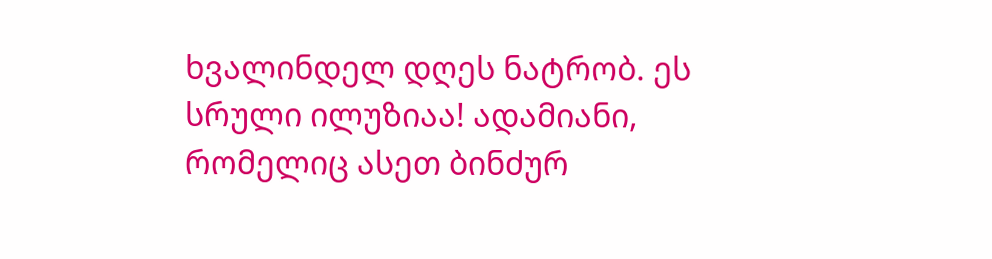ხვალინდელ დღეს ნატრობ. ეს სრული ილუზიაა! ადამიანი, რომელიც ასეთ ბინძურ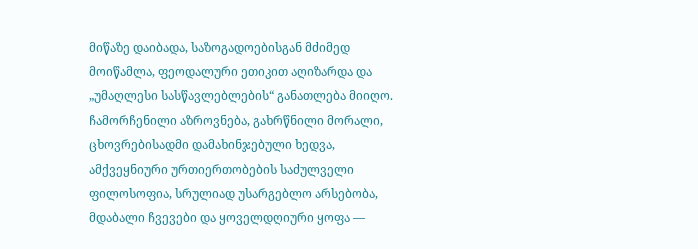მიწაზე დაიბადა, საზოგადოებისგან მძიმედ მოიწამლა, ფეოდალური ეთიკით აღიზარდა და „უმაღლესი სასწავლებლების“ განათლება მიიღო. ჩამორჩენილი აზროვნება, გახრწნილი მორალი, ცხოვრებისადმი დამახინჯებული ხედვა, ამქვეყნიური ურთიერთობების საძულველი ფილოსოფია, სრულიად უსარგებლო არსებობა, მდაბალი ჩვევები და ყოველდღიური ყოფა —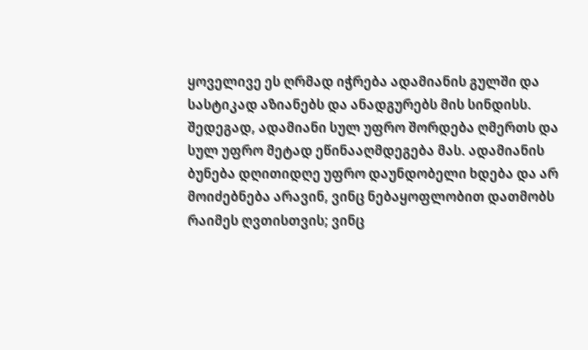ყოველივე ეს ღრმად იჭრება ადამიანის გულში და სასტიკად აზიანებს და ანადგურებს მის სინდისს. შედეგად, ადამიანი სულ უფრო შორდება ღმერთს და სულ უფრო მეტად ეწინააღმდეგება მას. ადამიანის ბუნება დღითიდღე უფრო დაუნდობელი ხდება და არ მოიძებნება არავინ, ვინც ნებაყოფლობით დათმობს რაიმეს ღვთისთვის; ვინც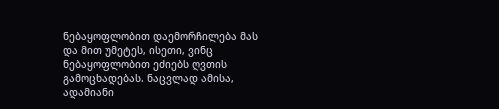ნებაყოფლობით დაემორჩილება მას და მით უმეტეს, ისეთი, ვინც ნებაყოფლობით ეძიებს ღვთის გამოცხადებას. ნაცვლად ამისა, ადამიანი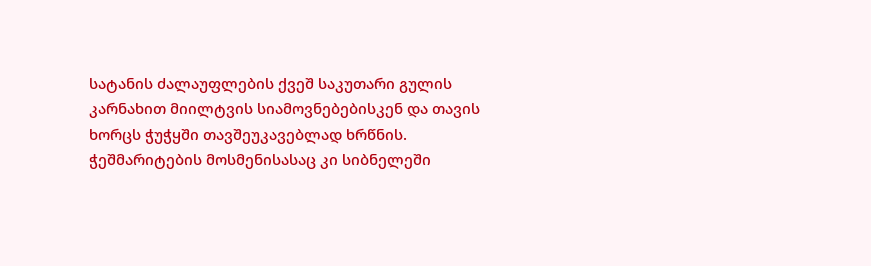სატანის ძალაუფლების ქვეშ საკუთარი გულის კარნახით მიილტვის სიამოვნებებისკენ და თავის ხორცს ჭუჭყში თავშეუკავებლად ხრწნის. ჭეშმარიტების მოსმენისასაც კი სიბნელეში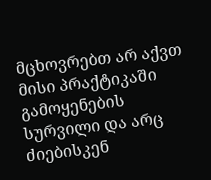მცხოვრებთ არ აქვთ მისი პრაქტიკაში გამოყენების სურვილი და არც ძიებისკენ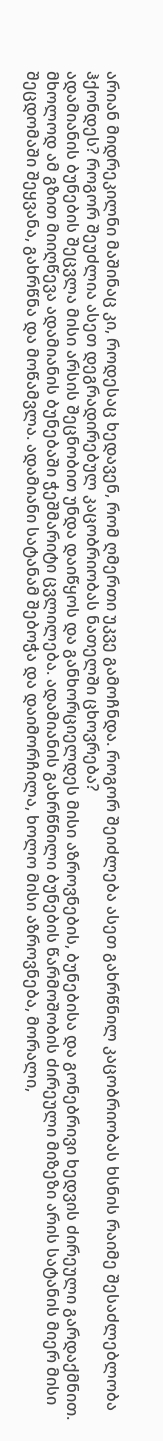არიან მიდრეკილნი მაშინაც კი, როდესაც ხედავენ, რომ ღმერთი უკვე გამოჩნდა. როგორ შეიძლება ასეთ გახრწნილ კაცობრიობას ხსნის რაიმე შესაძლებლობა ჰქონდეს? როგორ შეუძლია ასეთ დეგრადირებულ კაცობრიობას ნათელში ცხოვრება?
ადამიანის ბუნების შეცვლა მისი არსის შეცნობით უნდა დაიწყოს და განხორციელდეს მისი აზროვნების, ბუნებისა და გონებრივი ხედვის ძირეული გარდაქმნით. მხოლოდ ამ გზით მიიღწევა ადამიანის ბუნებაში ჭეშმარიტი ცვლილება. ადამიანის გახრწნილი ბუნების წარმოშობის ძირეული მიზეზი არის სატანის მიერ მისი შეცდომაში შეყვანა, გახრწნა და მოწამვლა. ადამიანი სატანამ შებოჭა და დაიმორჩილა, ხოლო მისი აზროვნება, მორალი,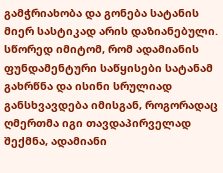გამჭრიახობა და გონება სატანის მიერ სასტიკად არის დაზიანებული. სწორედ იმიტომ, რომ ადამიანის ფუნდამენტური საწყისები სატანამ გახრწნა და ისინი სრულიად განსხვავდება იმისგან, როგორადაც ღმერთმა იგი თავდაპირველად შექმნა, ადამიანი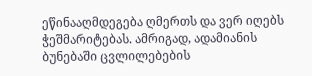ეწინააღმდეგება ღმერთს და ვერ იღებს ჭეშმარიტებას. ამრიგად, ადამიანის ბუნებაში ცვლილებების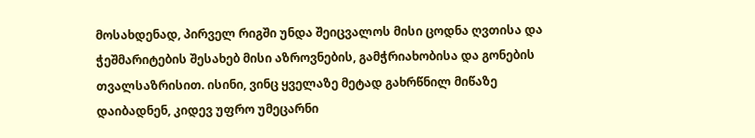მოსახდენად, პირველ რიგში უნდა შეიცვალოს მისი ცოდნა ღვთისა და ჭეშმარიტების შესახებ მისი აზროვნების, გამჭრიახობისა და გონების თვალსაზრისით. ისინი, ვინც ყველაზე მეტად გახრწნილ მიწაზე დაიბადნენ, კიდევ უფრო უმეცარნი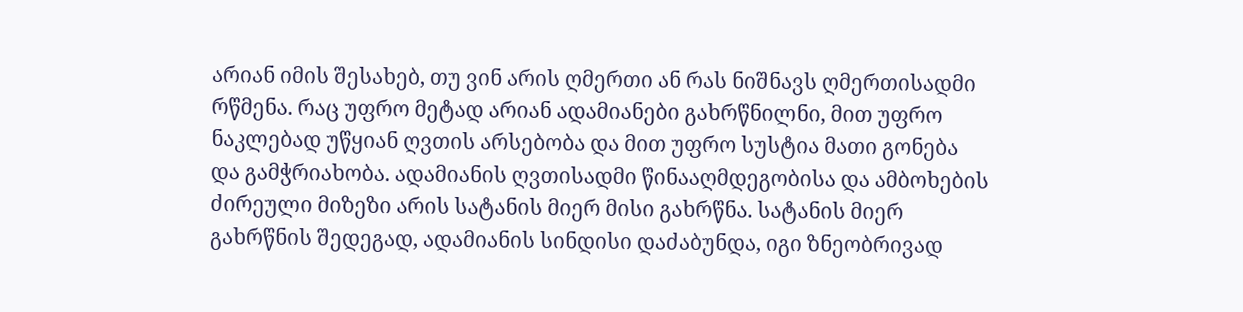არიან იმის შესახებ, თუ ვინ არის ღმერთი ან რას ნიშნავს ღმერთისადმი რწმენა. რაც უფრო მეტად არიან ადამიანები გახრწნილნი, მით უფრო ნაკლებად უწყიან ღვთის არსებობა და მით უფრო სუსტია მათი გონება და გამჭრიახობა. ადამიანის ღვთისადმი წინააღმდეგობისა და ამბოხების ძირეული მიზეზი არის სატანის მიერ მისი გახრწნა. სატანის მიერ გახრწნის შედეგად, ადამიანის სინდისი დაძაბუნდა, იგი ზნეობრივად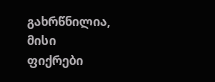გახრწნილია, მისი ფიქრები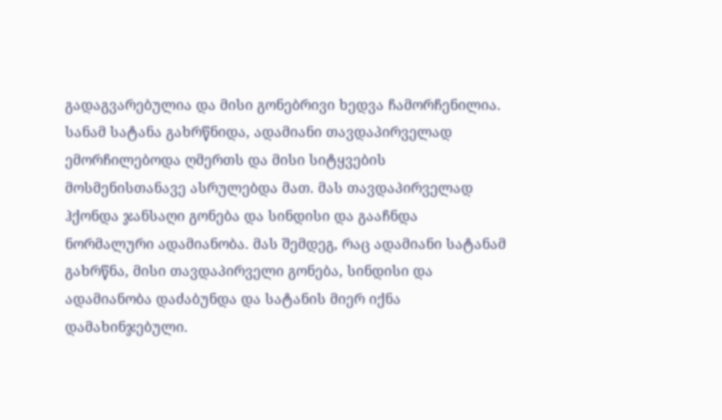გადაგვარებულია და მისი გონებრივი ხედვა ჩამორჩენილია. სანამ სატანა გახრწნიდა, ადამიანი თავდაპირველად ემორჩილებოდა ღმერთს და მისი სიტყვების მოსმენისთანავე ასრულებდა მათ. მას თავდაპირველად ჰქონდა ჯანსაღი გონება და სინდისი და გააჩნდა ნორმალური ადამიანობა. მას შემდეგ, რაც ადამიანი სატანამ გახრწნა, მისი თავდაპირველი გონება, სინდისი და ადამიანობა დაძაბუნდა და სატანის მიერ იქნა დამახინჯებული.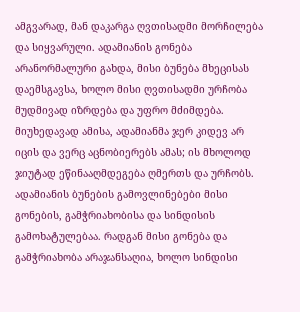ამგვარად, მან დაკარგა ღვთისადმი მორჩილება და სიყვარული. ადამიანის გონება არანორმალური გახდა, მისი ბუნება მხეცისას დაემსგავსა, ხოლო მისი ღვთისადმი ურჩობა მუდმივად იზრდება და უფრო მძიმდება. მიუხედავად ამისა, ადამიანმა ჯერ კიდევ არ იცის და ვერც აცნობიერებს ამას; ის მხოლოდ ჯიუტად ეწინააღმდეგება ღმერთს და ურჩობს. ადამიანის ბუნების გამოვლინებები მისი გონების, გამჭრიახობისა და სინდისის გამოხატულებაა. რადგან მისი გონება და გამჭრიახობა არაჯანსაღია, ხოლო სინდისი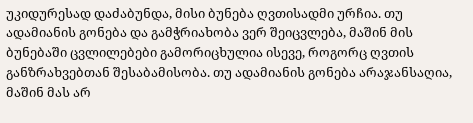უკიდურესად დაძაბუნდა, მისი ბუნება ღვთისადმი ურჩია. თუ ადამიანის გონება და გამჭრიახობა ვერ შეიცვლება, მაშინ მის ბუნებაში ცვლილებები გამორიცხულია ისევე, როგორც ღვთის განზრახვებთან შესაბამისობა. თუ ადამიანის გონება არაჯანსაღია, მაშინ მას არ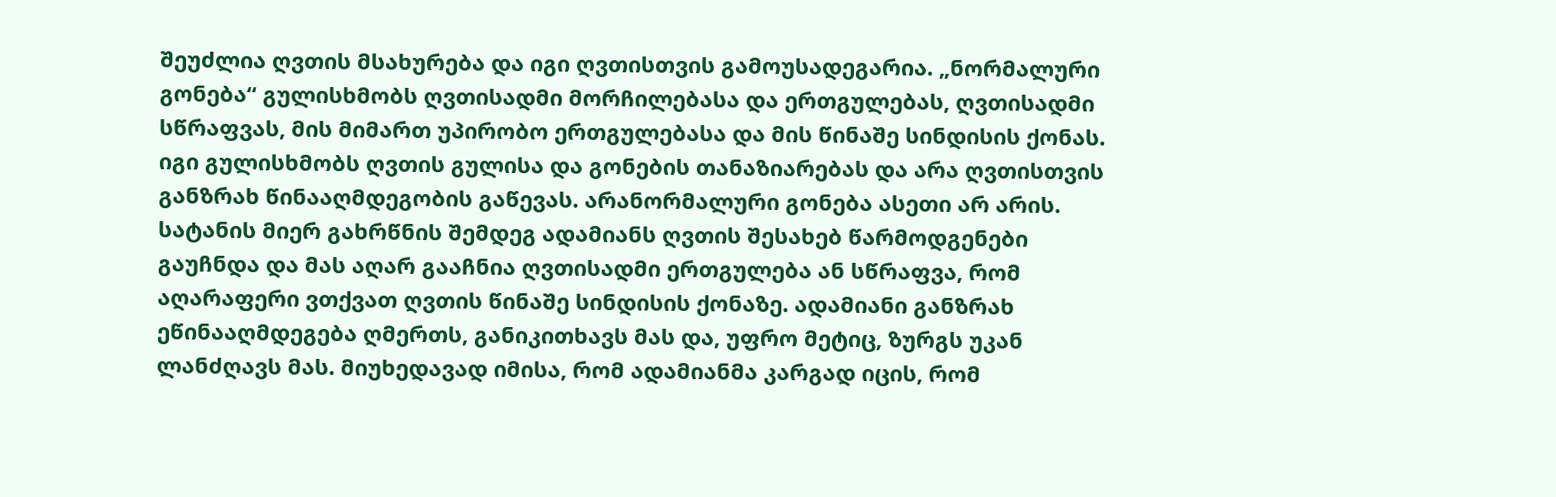შეუძლია ღვთის მსახურება და იგი ღვთისთვის გამოუსადეგარია. „ნორმალური გონება“ გულისხმობს ღვთისადმი მორჩილებასა და ერთგულებას, ღვთისადმი სწრაფვას, მის მიმართ უპირობო ერთგულებასა და მის წინაშე სინდისის ქონას. იგი გულისხმობს ღვთის გულისა და გონების თანაზიარებას და არა ღვთისთვის განზრახ წინააღმდეგობის გაწევას. არანორმალური გონება ასეთი არ არის. სატანის მიერ გახრწნის შემდეგ ადამიანს ღვთის შესახებ წარმოდგენები გაუჩნდა და მას აღარ გააჩნია ღვთისადმი ერთგულება ან სწრაფვა, რომ აღარაფერი ვთქვათ ღვთის წინაშე სინდისის ქონაზე. ადამიანი განზრახ ეწინააღმდეგება ღმერთს, განიკითხავს მას და, უფრო მეტიც, ზურგს უკან ლანძღავს მას. მიუხედავად იმისა, რომ ადამიანმა კარგად იცის, რომ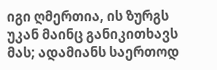იგი ღმერთია, ის ზურგს უკან მაინც განიკითხავს მას; ადამიანს საერთოდ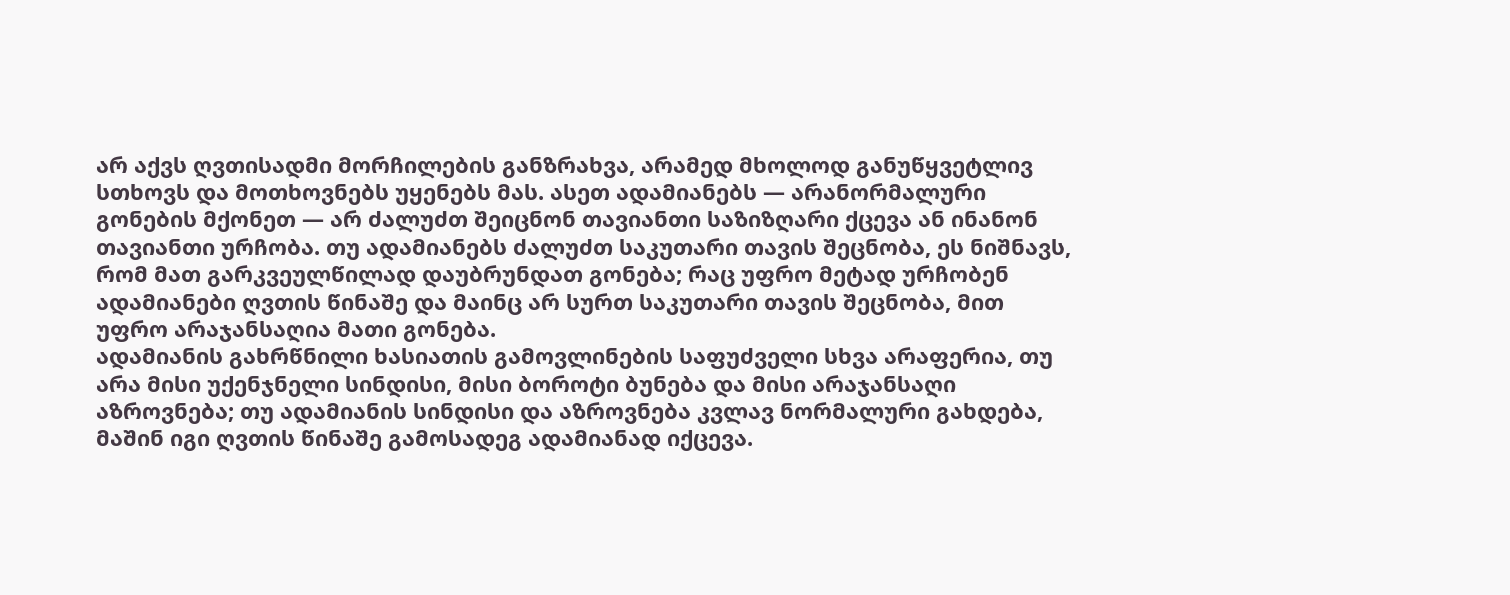არ აქვს ღვთისადმი მორჩილების განზრახვა, არამედ მხოლოდ განუწყვეტლივ სთხოვს და მოთხოვნებს უყენებს მას. ასეთ ადამიანებს — არანორმალური გონების მქონეთ — არ ძალუძთ შეიცნონ თავიანთი საზიზღარი ქცევა ან ინანონ თავიანთი ურჩობა. თუ ადამიანებს ძალუძთ საკუთარი თავის შეცნობა, ეს ნიშნავს, რომ მათ გარკვეულწილად დაუბრუნდათ გონება; რაც უფრო მეტად ურჩობენ ადამიანები ღვთის წინაშე და მაინც არ სურთ საკუთარი თავის შეცნობა, მით უფრო არაჯანსაღია მათი გონება.
ადამიანის გახრწნილი ხასიათის გამოვლინების საფუძველი სხვა არაფერია, თუ არა მისი უქენჯნელი სინდისი, მისი ბოროტი ბუნება და მისი არაჯანსაღი აზროვნება; თუ ადამიანის სინდისი და აზროვნება კვლავ ნორმალური გახდება, მაშინ იგი ღვთის წინაშე გამოსადეგ ადამიანად იქცევა.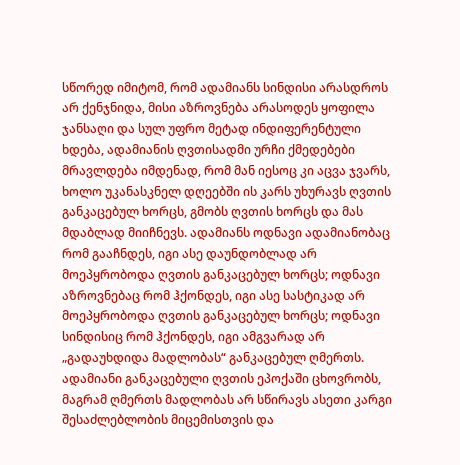სწორედ იმიტომ, რომ ადამიანს სინდისი არასდროს არ ქენჯნიდა, მისი აზროვნება არასოდეს ყოფილა ჯანსაღი და სულ უფრო მეტად ინდიფერენტული ხდება, ადამიანის ღვთისადმი ურჩი ქმედებები მრავლდება იმდენად, რომ მან იესოც კი აცვა ჯვარს, ხოლო უკანასკნელ დღეებში ის კარს უხურავს ღვთის განკაცებულ ხორცს, გმობს ღვთის ხორცს და მას მდაბლად მიიჩნევს. ადამიანს ოდნავი ადამიანობაც რომ გააჩნდეს, იგი ასე დაუნდობლად არ მოეპყრობოდა ღვთის განკაცებულ ხორცს; ოდნავი აზროვნებაც რომ ჰქონდეს, იგი ასე სასტიკად არ მოეპყრობოდა ღვთის განკაცებულ ხორცს; ოდნავი სინდისიც რომ ჰქონდეს, იგი ამგვარად არ „გადაუხდიდა მადლობას“ განკაცებულ ღმერთს. ადამიანი განკაცებული ღვთის ეპოქაში ცხოვრობს, მაგრამ ღმერთს მადლობას არ სწირავს ასეთი კარგი შესაძლებლობის მიცემისთვის და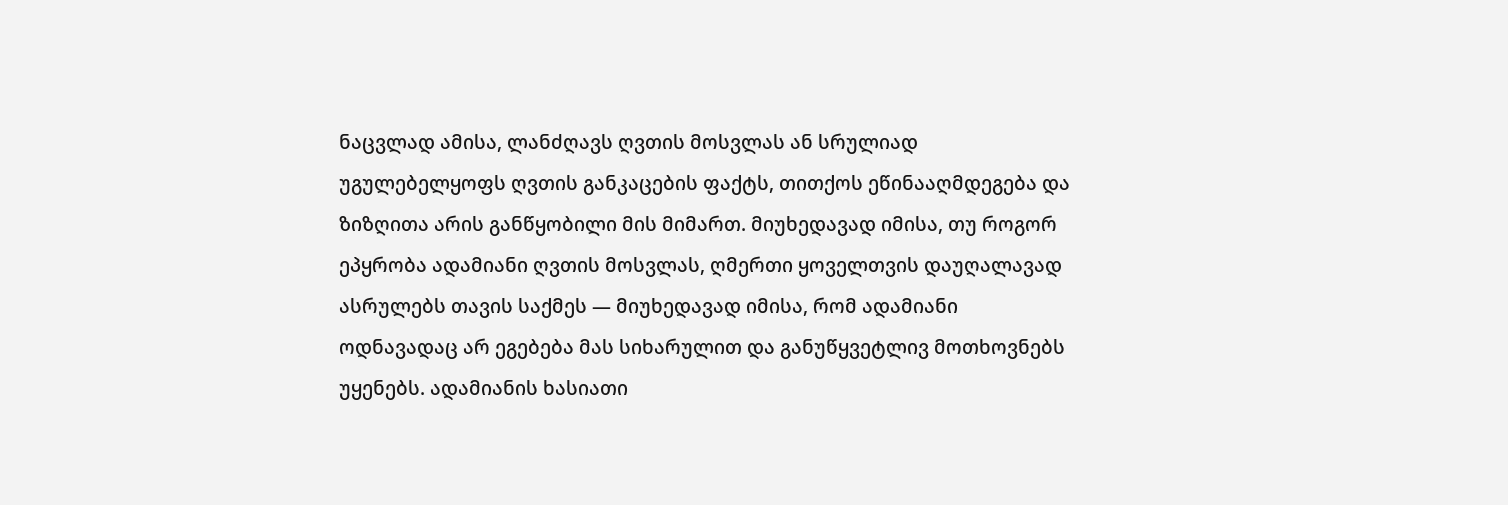ნაცვლად ამისა, ლანძღავს ღვთის მოსვლას ან სრულიად უგულებელყოფს ღვთის განკაცების ფაქტს, თითქოს ეწინააღმდეგება და ზიზღითა არის განწყობილი მის მიმართ. მიუხედავად იმისა, თუ როგორ ეპყრობა ადამიანი ღვთის მოსვლას, ღმერთი ყოველთვის დაუღალავად ასრულებს თავის საქმეს — მიუხედავად იმისა, რომ ადამიანი ოდნავადაც არ ეგებება მას სიხარულით და განუწყვეტლივ მოთხოვნებს უყენებს. ადამიანის ხასიათი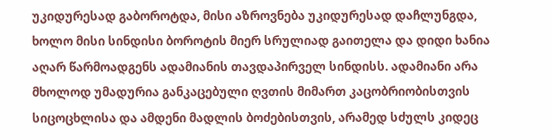უკიდურესად გაბოროტდა, მისი აზროვნება უკიდურესად დაჩლუნგდა, ხოლო მისი სინდისი ბოროტის მიერ სრულიად გაითელა და დიდი ხანია აღარ წარმოადგენს ადამიანის თავდაპირველ სინდისს. ადამიანი არა მხოლოდ უმადურია განკაცებული ღვთის მიმართ კაცობრიობისთვის სიცოცხლისა და ამდენი მადლის ბოძებისთვის, არამედ სძულს კიდეც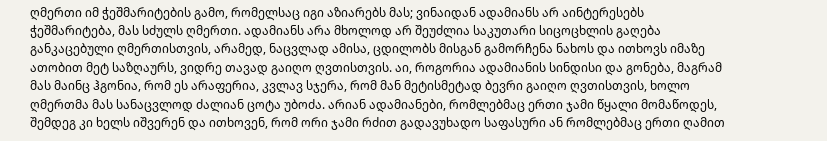ღმერთი იმ ჭეშმარიტების გამო, რომელსაც იგი აზიარებს მას; ვინაიდან ადამიანს არ აინტერესებს ჭეშმარიტება, მას სძულს ღმერთი. ადამიანს არა მხოლოდ არ შეუძლია საკუთარი სიცოცხლის გაღება განკაცებული ღმერთისთვის, არამედ, ნაცვლად ამისა, ცდილობს მისგან გამორჩენა ნახოს და ითხოვს იმაზე ათობით მეტ საზღაურს, ვიდრე თავად გაიღო ღვთისთვის. აი, როგორია ადამიანის სინდისი და გონება, მაგრამ მას მაინც ჰგონია, რომ ეს არაფერია, კვლავ სჯერა, რომ მან მეტისმეტად ბევრი გაიღო ღვთისთვის, ხოლო ღმერთმა მას სანაცვლოდ ძალიან ცოტა უბოძა. არიან ადამიანები, რომლებმაც ერთი ჯამი წყალი მომაწოდეს, შემდეგ კი ხელს იშვერენ და ითხოვენ, რომ ორი ჯამი რძით გადავუხადო საფასური ან რომლებმაც ერთი ღამით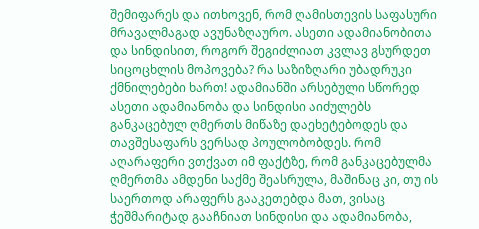შემიფარეს და ითხოვენ, რომ ღამისთევის საფასური მრავალმაგად ავუნაზღაურო. ასეთი ადამიანობითა და სინდისით, როგორ შეგიძლიათ კვლავ გსურდეთ სიცოცხლის მოპოვება? რა საზიზღარი უბადრუკი ქმნილებები ხართ! ადამიანში არსებული სწორედ ასეთი ადამიანობა და სინდისი აიძულებს განკაცებულ ღმერთს მიწაზე დაეხეტებოდეს და თავშესაფარს ვერსად პოულობობდეს. რომ აღარაფერი ვთქვათ იმ ფაქტზე, რომ განკაცებულმა ღმერთმა ამდენი საქმე შეასრულა, მაშინაც კი, თუ ის საერთოდ არაფერს გააკეთებდა მათ, ვისაც ჭეშმარიტად გააჩნიათ სინდისი და ადამიანობა,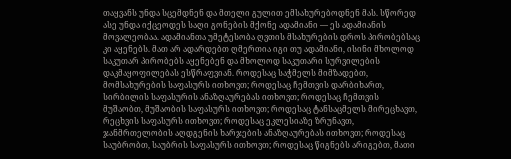თაყვანს უნდა სცემდნენ და მთელი გულით ემსახურებოდნენ მას. სწორედ ასე უნდა იქცეოდეს საღი გონების მქონე ადამიანი — ეს ადამიანის მოვალეობაა. ადამიანთა უმეტესობა ღვთის მსახურების დროს პირობებსაც კი აყენებს. მათ არ ადარდებთ ღმერთია იგი თუ ადამიანი, ისინი მხოლოდ საკუთარ პირობებს აყენებენ და მხოლოდ საკუთარი სურვილების დაკმაყოფილებას ესწრაფვიან. როდესაც საჭმელს მიმზადებთ, მომსახურების საფასურს ითხოვთ; როდესაც ჩემთვის დარბიხართ, სირბილის საფასურის ანაზღაურებას ითხოვთ; როდესაც ჩემთვის მუშაობთ, მუშაობის საფასურს ითხოვთ; როდესაც ტანსაცმელს მირეცხავთ, რეცხვის საფასურს ითხოვთ; როდესაც ეკლესიაზე ზრუნავთ, ჯანმრთელობის აღდგენის ხარჯების ანაზღაურებას ითხოვთ; როდესაც საუბრობთ, საუბრის საფასურს ითხოვთ; როდესაც წიგნებს არიგებთ, მათი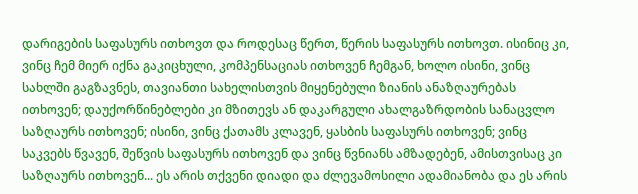დარიგების საფასურს ითხოვთ და როდესაც წერთ, წერის საფასურს ითხოვთ. ისინიც კი, ვინც ჩემ მიერ იქნა გაკიცხული, კომპენსაციას ითხოვენ ჩემგან, ხოლო ისინი, ვინც სახლში გაგზავნეს, თავიანთი სახელისთვის მიყენებული ზიანის ანაზღაურებას ითხოვენ; დაუქორწინებლები კი მზითევს ან დაკარგული ახალგაზრდობის სანაცვლო საზღაურს ითხოვენ; ისინი, ვინც ქათამს კლავენ, ყასბის საფასურს ითხოვენ; ვინც საკვებს წვავენ, შეწვის საფასურს ითხოვენ და ვინც წვნიანს ამზადებენ, ამისთვისაც კი საზღაურს ითხოვენ... ეს არის თქვენი დიადი და ძლევამოსილი ადამიანობა და ეს არის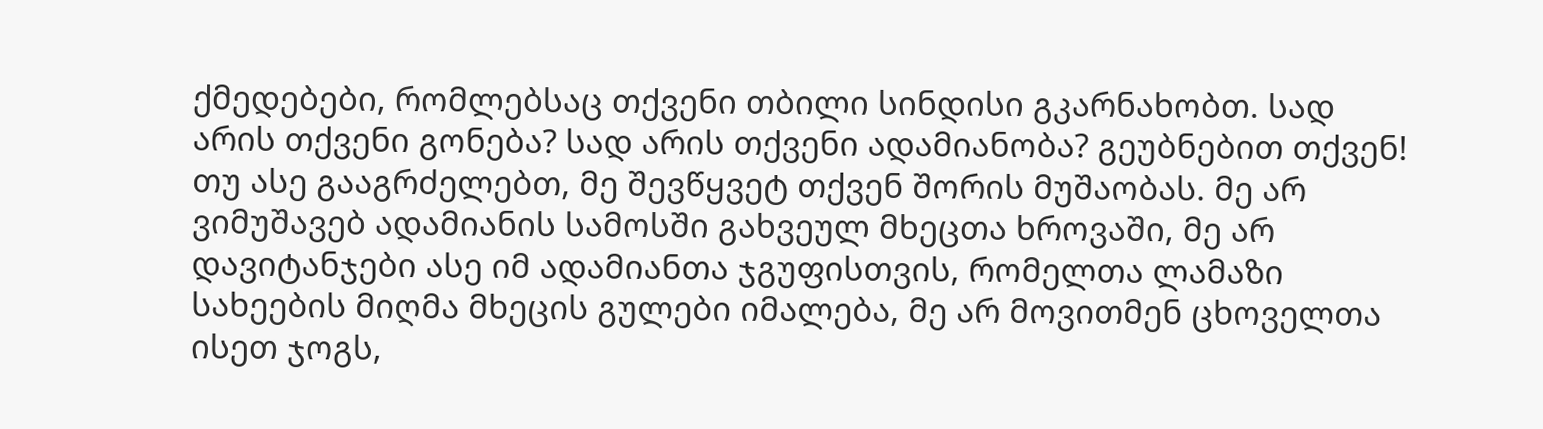ქმედებები, რომლებსაც თქვენი თბილი სინდისი გკარნახობთ. სად არის თქვენი გონება? სად არის თქვენი ადამიანობა? გეუბნებით თქვენ! თუ ასე გააგრძელებთ, მე შევწყვეტ თქვენ შორის მუშაობას. მე არ ვიმუშავებ ადამიანის სამოსში გახვეულ მხეცთა ხროვაში, მე არ დავიტანჯები ასე იმ ადამიანთა ჯგუფისთვის, რომელთა ლამაზი სახეების მიღმა მხეცის გულები იმალება, მე არ მოვითმენ ცხოველთა ისეთ ჯოგს,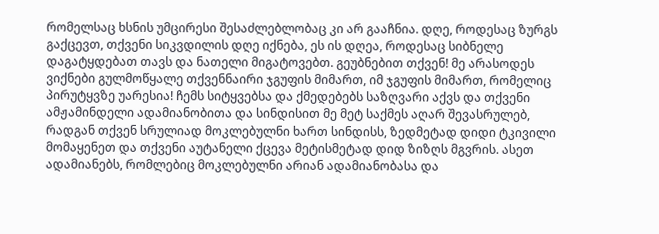რომელსაც ხსნის უმცირესი შესაძლებლობაც კი არ გააჩნია. დღე, როდესაც ზურგს გაქცევთ, თქვენი სიკვდილის დღე იქნება, ეს ის დღეა, როდესაც სიბნელე დაგატყდებათ თავს და ნათელი მიგატოვებთ. გეუბნებით თქვენ! მე არასოდეს ვიქნები გულმოწყალე თქვენნაირი ჯგუფის მიმართ, იმ ჯგუფის მიმართ, რომელიც პირუტყვზე უარესია! ჩემს სიტყვებსა და ქმედებებს საზღვარი აქვს და თქვენი ამჟამინდელი ადამიანობითა და სინდისით მე მეტ საქმეს აღარ შევასრულებ, რადგან თქვენ სრულიად მოკლებულნი ხართ სინდისს, ზედმეტად დიდი ტკივილი მომაყენეთ და თქვენი აუტანელი ქცევა მეტისმეტად დიდ ზიზღს მგვრის. ასეთ ადამიანებს, რომლებიც მოკლებულნი არიან ადამიანობასა და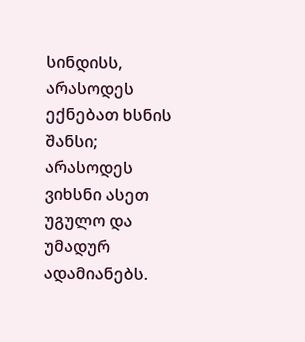სინდისს, არასოდეს ექნებათ ხსნის შანსი; არასოდეს ვიხსნი ასეთ უგულო და უმადურ ადამიანებს.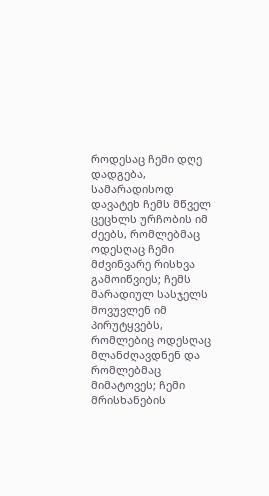როდესაც ჩემი დღე დადგება, სამარადისოდ დავატეხ ჩემს მწველ ცეცხლს ურჩობის იმ ძეებს, რომლებმაც ოდესღაც ჩემი მძვინვარე რისხვა გამოიწვიეს; ჩემს მარადიულ სასჯელს მოვუვლენ იმ პირუტყვებს, რომლებიც ოდესღაც მლანძღავდნენ და რომლებმაც მიმატოვეს; ჩემი მრისხანების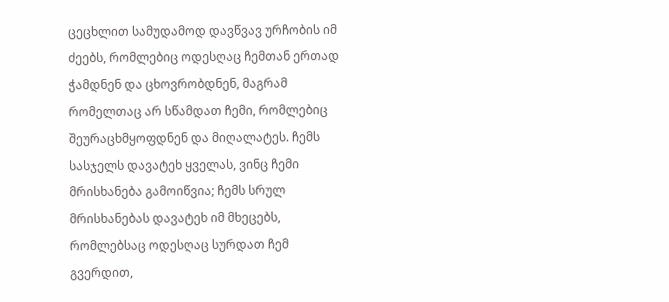ცეცხლით სამუდამოდ დავწვავ ურჩობის იმ ძეებს, რომლებიც ოდესღაც ჩემთან ერთად ჭამდნენ და ცხოვრობდნენ, მაგრამ რომელთაც არ სწამდათ ჩემი, რომლებიც შეურაცხმყოფდნენ და მიღალატეს. ჩემს სასჯელს დავატეხ ყველას, ვინც ჩემი მრისხანება გამოიწვია; ჩემს სრულ მრისხანებას დავატეხ იმ მხეცებს, რომლებსაც ოდესღაც სურდათ ჩემ გვერდით,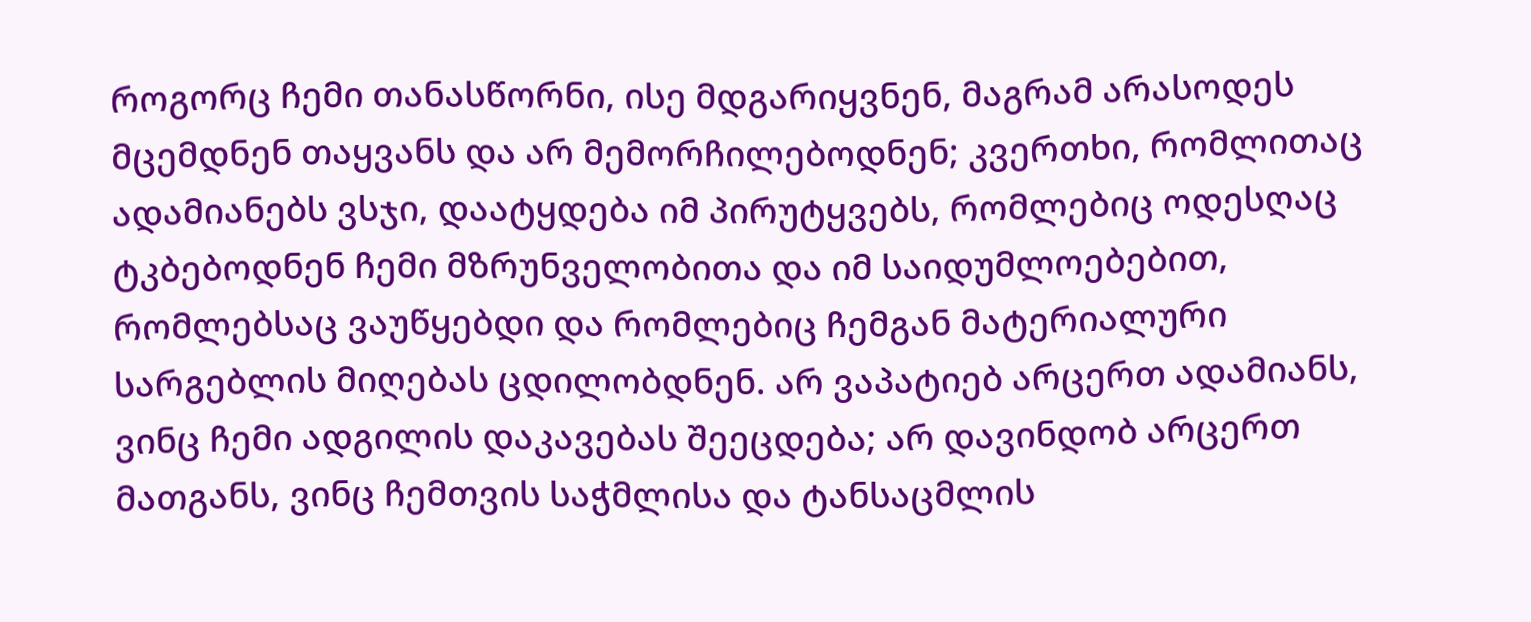როგორც ჩემი თანასწორნი, ისე მდგარიყვნენ, მაგრამ არასოდეს მცემდნენ თაყვანს და არ მემორჩილებოდნენ; კვერთხი, რომლითაც ადამიანებს ვსჯი, დაატყდება იმ პირუტყვებს, რომლებიც ოდესღაც ტკბებოდნენ ჩემი მზრუნველობითა და იმ საიდუმლოებებით, რომლებსაც ვაუწყებდი და რომლებიც ჩემგან მატერიალური სარგებლის მიღებას ცდილობდნენ. არ ვაპატიებ არცერთ ადამიანს, ვინც ჩემი ადგილის დაკავებას შეეცდება; არ დავინდობ არცერთ მათგანს, ვინც ჩემთვის საჭმლისა და ტანსაცმლის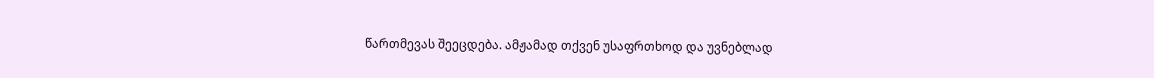წართმევას შეეცდება. ამჟამად თქვენ უსაფრთხოდ და უვნებლად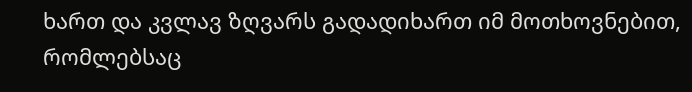ხართ და კვლავ ზღვარს გადადიხართ იმ მოთხოვნებით, რომლებსაც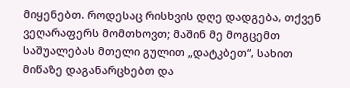მიყენებთ. როდესაც რისხვის დღე დადგება, თქვენ ვეღარაფერს მომთხოვთ; მაშინ მე მოგცემთ საშუალებას მთელი გულით „დატკბეთ“, სახით მიწაზე დაგანარცხებთ და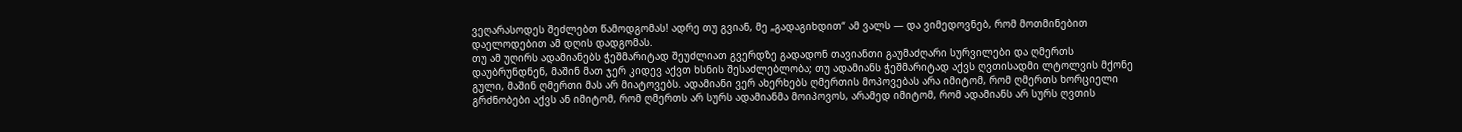ვეღარასოდეს შეძლებთ წამოდგომას! ადრე თუ გვიან, მე „გადაგიხდით“ ამ ვალს — და ვიმედოვნებ, რომ მოთმინებით დაელოდებით ამ დღის დადგომას.
თუ ამ უღირს ადამიანებს ჭეშმარიტად შეუძლიათ გვერდზე გადადონ თავიანთი გაუმაძღარი სურვილები და ღმერთს დაუბრუნდნენ, მაშინ მათ ჯერ კიდევ აქვთ ხსნის შესაძლებლობა; თუ ადამიანს ჭეშმარიტად აქვს ღვთისადმი ლტოლვის მქონე გული, მაშინ ღმერთი მას არ მიატოვებს. ადამიანი ვერ ახერხებს ღმერთის მოპოვებას არა იმიტომ, რომ ღმერთს ხორციელი გრძნობები აქვს ან იმიტომ, რომ ღმერთს არ სურს ადამიანმა მოიპოვოს, არამედ იმიტომ, რომ ადამიანს არ სურს ღვთის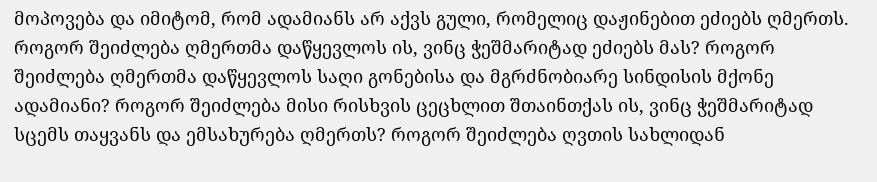მოპოვება და იმიტომ, რომ ადამიანს არ აქვს გული, რომელიც დაჟინებით ეძიებს ღმერთს. როგორ შეიძლება ღმერთმა დაწყევლოს ის, ვინც ჭეშმარიტად ეძიებს მას? როგორ შეიძლება ღმერთმა დაწყევლოს საღი გონებისა და მგრძნობიარე სინდისის მქონე ადამიანი? როგორ შეიძლება მისი რისხვის ცეცხლით შთაინთქას ის, ვინც ჭეშმარიტად სცემს თაყვანს და ემსახურება ღმერთს? როგორ შეიძლება ღვთის სახლიდან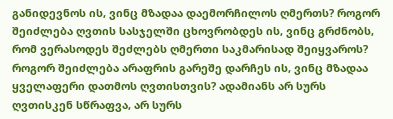განიდევნოს ის, ვინც მზადაა დაემორჩილოს ღმერთს? როგორ შეიძლება ღვთის სასჯელში ცხოვრობდეს ის, ვინც გრძნობს, რომ ვერასოდეს შეძლებს ღმერთი საკმარისად შეიყვაროს? როგორ შეიძლება არაფრის გარეშე დარჩეს ის, ვინც მზადაა ყველაფერი დათმოს ღვთისთვის? ადამიანს არ სურს ღვთისკენ სწრაფვა, არ სურს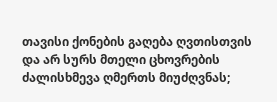თავისი ქონების გაღება ღვთისთვის და არ სურს მთელი ცხოვრების ძალისხმევა ღმერთს მიუძღვნას;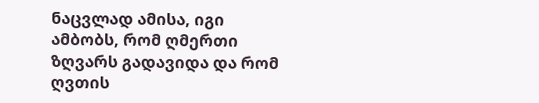ნაცვლად ამისა, იგი ამბობს, რომ ღმერთი ზღვარს გადავიდა და რომ ღვთის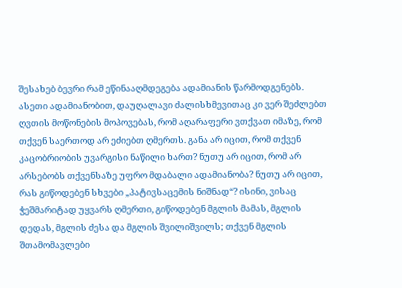შესახებ ბევრი რამ ეწინააღმდეგება ადამიანის წარმოდგენებს. ასეთი ადამიანობით, დაუღალავი ძალისხმევითაც კი ვერ შეძლებთ ღვთის მოწონების მოპოვებას, რომ აღარაფერი ვთქვათ იმაზე, რომ თქვენ საერთოდ არ ეძიებთ ღმერთს. განა არ იცით, რომ თქვენ კაცობრიობის უვარგისი ნაწილი ხართ? ნუთუ არ იცით, რომ არ არსებობს თქვენსაზე უფრო მდაბალი ადამიანობა? ნუთუ არ იცით, რას გიწოდებენ სხვები „პატივსაცემის ნიშნად“? ისინი, ვისაც ჭეშმარიტად უყვარს ღმერთი, გიწოდებენ მგლის მამას, მგლის დედას, მგლის ძესა და მგლის შვილიშვილს; თქვენ მგლის შთამომავლები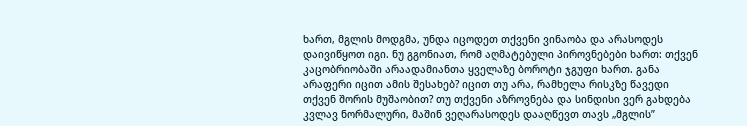ხართ, მგლის მოდგმა, უნდა იცოდეთ თქვენი ვინაობა და არასოდეს დაივიწყოთ იგი. ნუ გგონიათ, რომ აღმატებული პიროვნებები ხართ: თქვენ კაცობრიობაში არაადამიანთა ყველაზე ბოროტი ჯგუფი ხართ. განა არაფერი იცით ამის შესახებ? იცით თუ არა, რამხელა რისკზე წავედი თქვენ შორის მუშაობით? თუ თქვენი აზროვნება და სინდისი ვერ გახდება კვლავ ნორმალური, მაშინ ვეღარასოდეს დააღწევთ თავს „მგლის”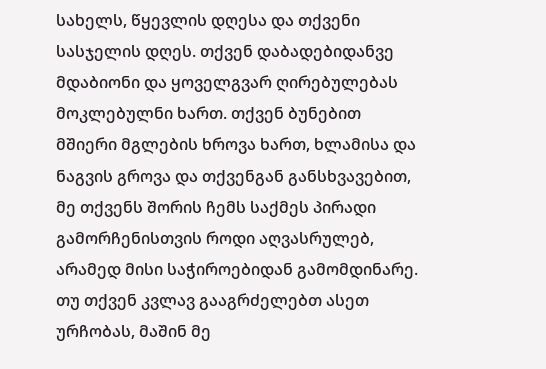სახელს, წყევლის დღესა და თქვენი სასჯელის დღეს. თქვენ დაბადებიდანვე მდაბიონი და ყოველგვარ ღირებულებას მოკლებულნი ხართ. თქვენ ბუნებით მშიერი მგლების ხროვა ხართ, ხლამისა და ნაგვის გროვა და თქვენგან განსხვავებით, მე თქვენს შორის ჩემს საქმეს პირადი გამორჩენისთვის როდი აღვასრულებ, არამედ მისი საჭიროებიდან გამომდინარე. თუ თქვენ კვლავ გააგრძელებთ ასეთ ურჩობას, მაშინ მე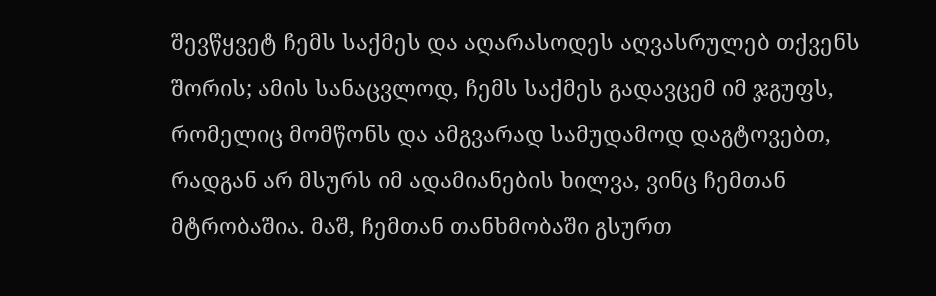შევწყვეტ ჩემს საქმეს და აღარასოდეს აღვასრულებ თქვენს შორის; ამის სანაცვლოდ, ჩემს საქმეს გადავცემ იმ ჯგუფს, რომელიც მომწონს და ამგვარად სამუდამოდ დაგტოვებთ, რადგან არ მსურს იმ ადამიანების ხილვა, ვინც ჩემთან მტრობაშია. მაშ, ჩემთან თანხმობაში გსურთ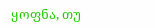ყოფნა, თუ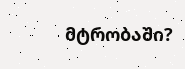მტრობაში?